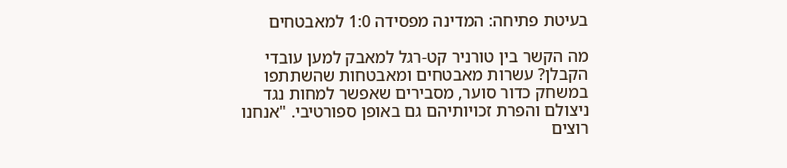בעיטת פתיחה: המדינה מפסידה 1:0 למאבטחים

מה הקשר בין טורניר קט-רגל למאבק למען עובדי הקבלן? עשרות מאבטחים ומאבטחות שהשתתפו במשחק כדור סוער, מסבירים שאפשר למחות נגד ניצולם והפרת זכויותיהם גם באופן ספורטיבי. "אנחנו רוצים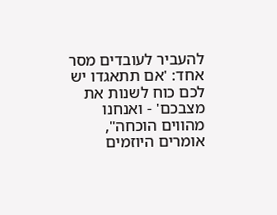להעביר לעובדים מסר אחד: 'אם תתאגדו יש לכם כוח לשנות את מצבכם' - ואנחנו מהווים הוכחה", אומרים היוזמים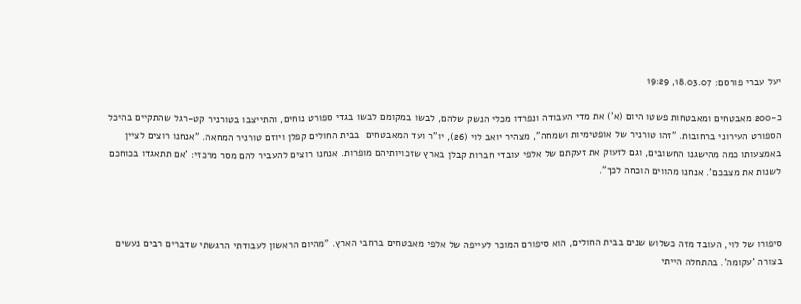יעל עברי פורסם: 18.03.07, 19:29

כ-200 מאבטחים ומאבטחות פשטו היום (א') את מדי העבודה ונפרדו מכלי הנשק שלהם, לבשו במקומם לבשו בגדי ספורט נוחים, והתייצבו בטורניר קט-רגל שהתקיים בהיכל הספורט העירוני ברחובות. "זהו טורניר של אופטימיות ושמחה", מצהיר יואב לוי (26), יו"ר ועד המאבטחים  בבית החולים קפלן ויוזם טורניר המחאה. "אנחנו רוצים לציין באמצעותו כמה מהישגנו החשובים, וגם לזעוק את זעקתם של אלפי עובדי חברות קבלן בארץ שזכויותיהם מופרות. אנחנו רוצים להעביר להם מסר מרכזי: 'אם תתאגדו בכוחכם לשנות את מצבכם'. אנחנו מהווים הוכחה לכך".



סיפורו של לוי, העובד מזה כשלוש שנים בבית החולים, הוא סיפורם המוכר לעייפה של אלפי מאבטחים ברחבי הארץ. "מהיום הראשון לעבודתי הרגשתי שדברים רבים נעשים בצורה 'עקומה'. בהתחלה הייתי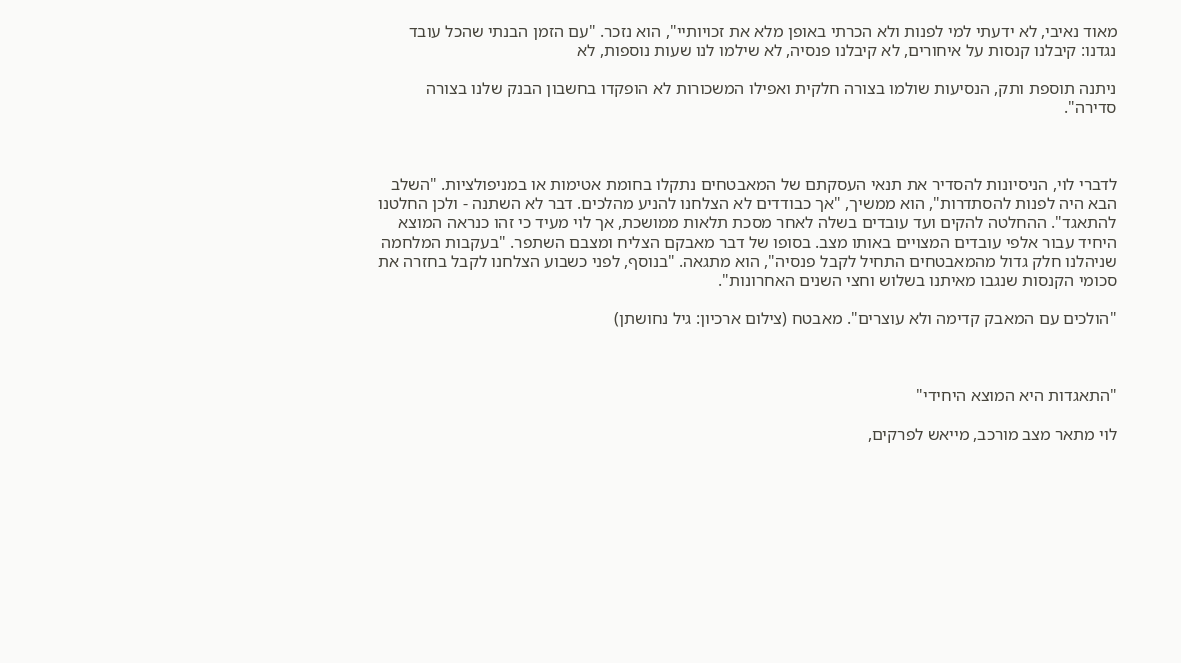מאוד נאיבי, לא ידעתי למי לפנות ולא הכרתי באופן מלא את זכויותיי", הוא נזכר. "עם הזמן הבנתי שהכל עובד נגדנו: קיבלנו קנסות על איחורים, לא קיבלנו פנסיה, לא שילמו לנו שעות נוספות, לא

ניתנה תוספת ותק, הנסיעות שולמו בצורה חלקית ואפילו המשכורות לא הופקדו בחשבון הבנק שלנו בצורה סדירה".



לדברי לוי, הניסיונות להסדיר את תנאי העסקתם של המאבטחים נתקלו בחומת אטימות או במניפולציות. "השלב הבא היה לפנות להסתדרות", הוא ממשיך, "אך כבודדים לא הצלחנו להניע מהלכים. דבר לא השתנה - ולכן החלטנו להתאגד". ההחלטה להקים ועד עובדים בשלה לאחר מסכת תלאות ממושכת, אך לוי מעיד כי זהו כנראה המוצא היחיד עבור אלפי עובדים המצויים באותו מצב. בסופו של דבר מאבקם הצליח ומצבם השתפר. "בעקבות המלחמה שניהלנו חלק גדול מהמאבטחים התחיל לקבל פנסיה", הוא מתגאה. "בנוסף, לפני כשבוע הצלחנו לקבל בחזרה את סכומי הקנסות שנגבו מאיתנו בשלוש וחצי השנים האחרונות".

"הולכים עם המאבק קדימה ולא עוצרים". מאבטח (צילום ארכיון: גיל נחושתן)



"התאגדות היא המוצא היחידי"

לוי מתאר מצב מורכב, מייאש לפרקים,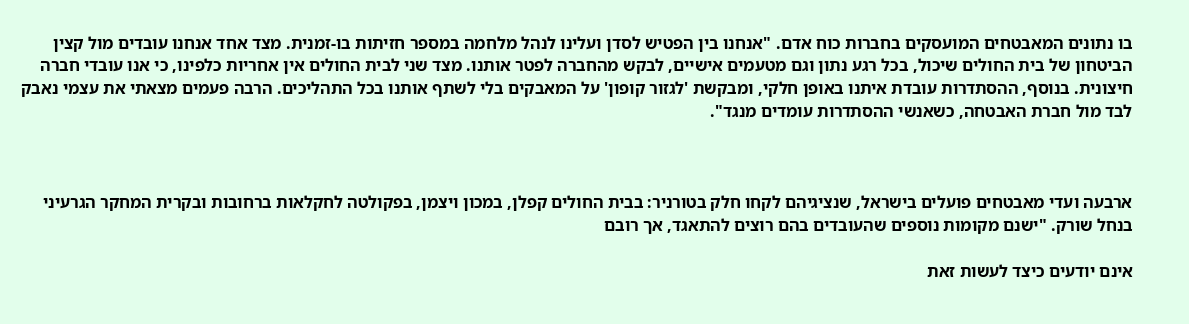בו נתונים המאבטחים המועסקים בחברות כוח אדם. "אנחנו בין הפטיש לסדן ועלינו לנהל מלחמה במספר חזיתות בו-זמנית. מצד אחד אנחנו עובדים מול קצין הביטחון של בית החולים שיכול, בכל רגע נתון וגם מטעמים אישיים, לבקש מהחברה לפטר אותנו. מצד שני לבית החולים אין אחריות כלפינו, כי אנו עובדי חברה חיצונית. בנוסף, ההסתדרות עובדת איתנו באופן חלקי, ומבקשת 'לגזור קופון' על המאבקים בלי לשתף אותנו בכל התהליכים. הרבה פעמים מצאתי את עצמי נאבק לבד מול חברת האבטחה, כשאנשי ההסתדרות עומדים מנגד".



ארבעה ועדי מאבטחים פועלים בישראל, שנציגיהם לקחו חלק בטורניר: בבית החולים קפלן, במכון ויצמן, בפקולטה לחקלאות ברחובות ובקרית המחקר הגרעיני בנחל שורק. "ישנם מקומות נוספים שהעובדים בהם רוצים להתאגד, אך רובם

אינם יודעים כיצד לעשות זאת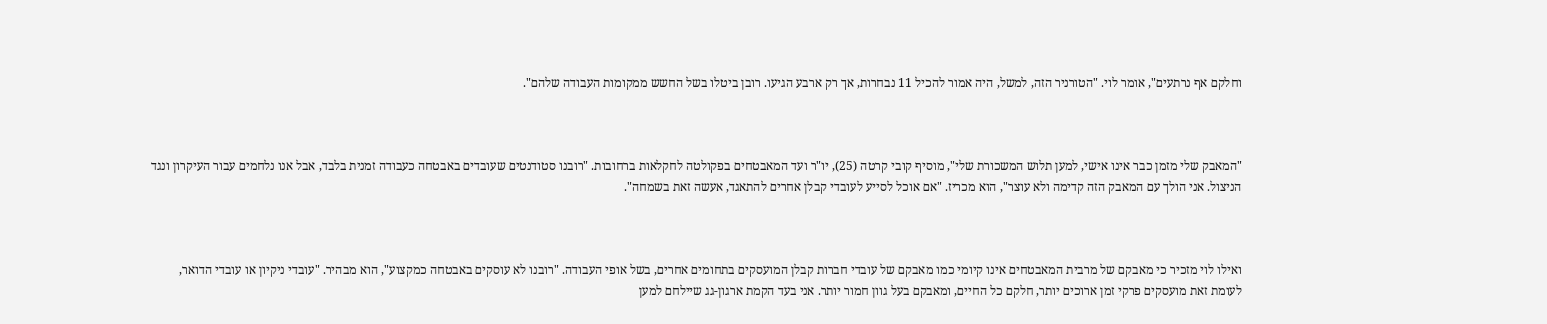וחלקם אף נרתעים", אומר לוי. "הטורניר הזה, למשל, היה אמור להכיל 11 נבחרות, אך רק ארבע הגיעו. רובן ביטלו בשל החשש ממקומות העבודה שלהם".



"המאבק שלי מזמן כבר אינו אישי, למען תלוש המשכורת שלי", מוסיף קובי קרטה (25), יו"ר ועד המאבטחים בפקולטה לחקלאות ברחובות. "רובנו סטודנטים שעובדים באבטחה כעבודה זמנית בלבד, אבל אנו נלחמים עבור העיקרון ונגד הניצול. אני הולך עם המאבק הזה קדימה ולא עוצר", הוא מכריז. "אם אוכל לסייע לעובדי קבלן אחרים להתאגד, אעשה זאת בשמחה".



ואילו לוי מזכיר כי מאבקם של מרבית המאבטחים אינו קיומי כמו מאבקם של עובדי חברות קבלן המועסקים בתחומים אחרים, בשל אופי העבודה. "רובנו לא עוסקים באבטחה כמקצוע", הוא מבהיר. "עובדי ניקיון או עובדי הדואר, לעומת זאת מועסקים פרקי זמן ארוכים יותר, חלקם כל החיים, ומאבקם בעל גוון חמור יותר. אני בעד הקמת ארגון-גג שיילחם למען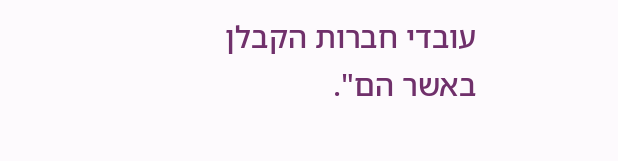עובדי חברות הקבלן באשר הם".